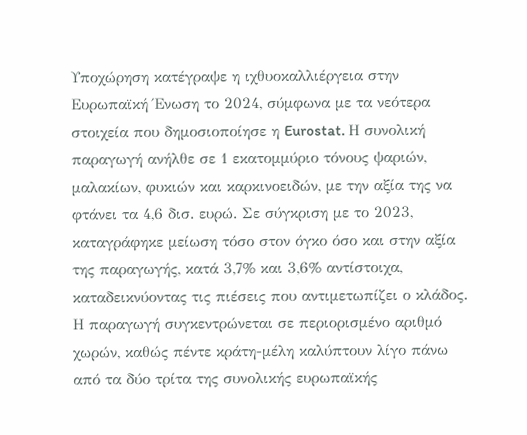Υποχώρηση κατέγραψε η ιχθυοκαλλιέργεια στην Ευρωπαϊκή Ένωση το 2024, σύμφωνα με τα νεότερα στοιχεία που δημοσιοποίησε η Eurostat. Η συνολική παραγωγή ανήλθε σε 1 εκατομμύριο τόνους ψαριών, μαλακίων, φυκιών και καρκινοειδών, με την αξία της να φτάνει τα 4,6 δισ. ευρώ. Σε σύγκριση με το 2023, καταγράφηκε μείωση τόσο στον όγκο όσο και στην αξία της παραγωγής, κατά 3,7% και 3,6% αντίστοιχα, καταδεικνύοντας τις πιέσεις που αντιμετωπίζει ο κλάδος.
Η παραγωγή συγκεντρώνεται σε περιορισμένο αριθμό χωρών, καθώς πέντε κράτη-μέλη καλύπτουν λίγο πάνω από τα δύο τρίτα της συνολικής ευρωπαϊκής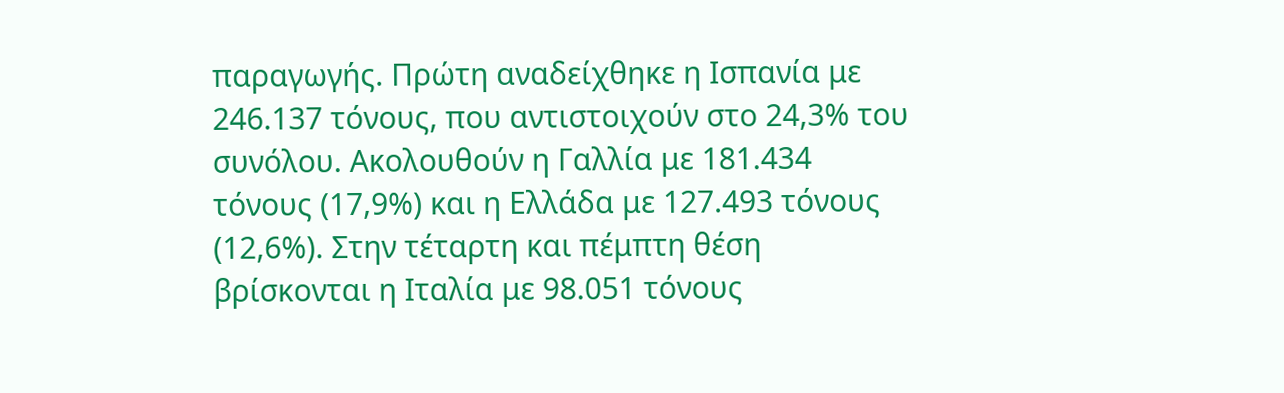παραγωγής. Πρώτη αναδείχθηκε η Ισπανία με 246.137 τόνους, που αντιστοιχούν στο 24,3% του συνόλου. Ακολουθούν η Γαλλία με 181.434 τόνους (17,9%) και η Ελλάδα με 127.493 τόνους (12,6%). Στην τέταρτη και πέμπτη θέση βρίσκονται η Ιταλία με 98.051 τόνους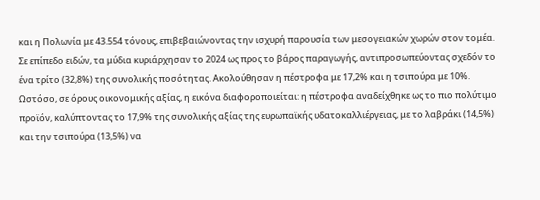και η Πολωνία με 43.554 τόνους, επιβεβαιώνοντας την ισχυρή παρουσία των μεσογειακών χωρών στον τομέα.
Σε επίπεδο ειδών, τα μύδια κυριάρχησαν το 2024 ως προς το βάρος παραγωγής, αντιπροσωπεύοντας σχεδόν το ένα τρίτο (32,8%) της συνολικής ποσότητας. Ακολούθησαν η πέστροφα με 17,2% και η τσιπούρα με 10%. Ωστόσο, σε όρους οικονομικής αξίας, η εικόνα διαφοροποιείται: η πέστροφα αναδείχθηκε ως το πιο πολύτιμο προϊόν, καλύπτοντας το 17,9% της συνολικής αξίας της ευρωπαϊκής υδατοκαλλιέργειας, με το λαβράκι (14,5%) και την τσιπούρα (13,5%) να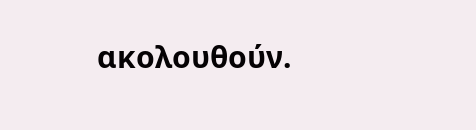ακολουθούν.